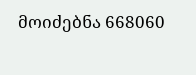მოიძებნა 668060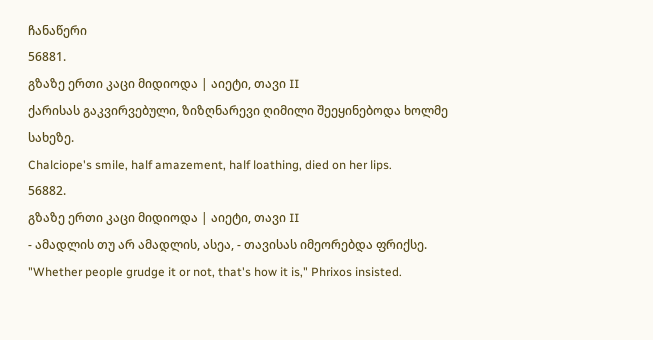ჩანაწერი
56881.
გზაზე ერთი კაცი მიდიოდა | აიეტი, თავი II
ქარისას გაკვირვებული, ზიზღნარევი ღიმილი შეეყინებოდა ხოლმე სახეზე.
Chalciope's smile, half amazement, half loathing, died on her lips.
56882.
გზაზე ერთი კაცი მიდიოდა | აიეტი, თავი II
- ამადლის თუ არ ამადლის, ასეა, - თავისას იმეორებდა ფრიქსე.
"Whether people grudge it or not, that's how it is," Phrixos insisted.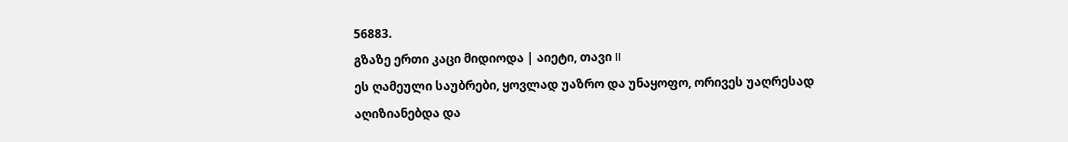56883.
გზაზე ერთი კაცი მიდიოდა | აიეტი, თავი II
ეს ღამეული საუბრები, ყოვლად უაზრო და უნაყოფო, ორივეს უაღრესად აღიზიანებდა და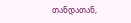თანდათან,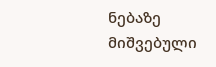ნებაზე მიშვებული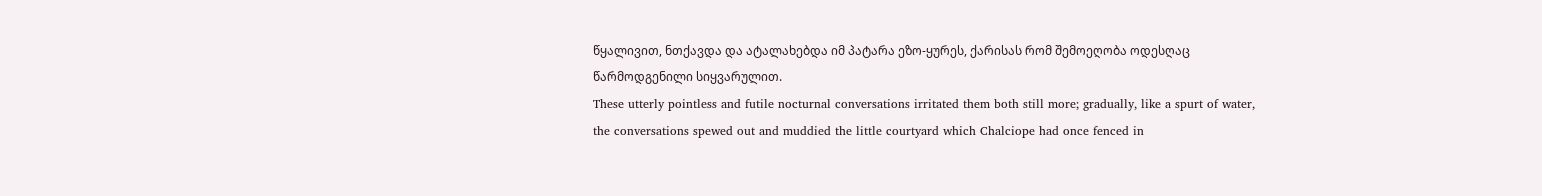წყალივით, ნთქავდა და ატალახებდა იმ პატარა ეზო-ყურეს, ქარისას რომ შემოეღობა ოდესღაც წარმოდგენილი სიყვარულით.
These utterly pointless and futile nocturnal conversations irritated them both still more; gradually, like a spurt of water, the conversations spewed out and muddied the little courtyard which Chalciope had once fenced in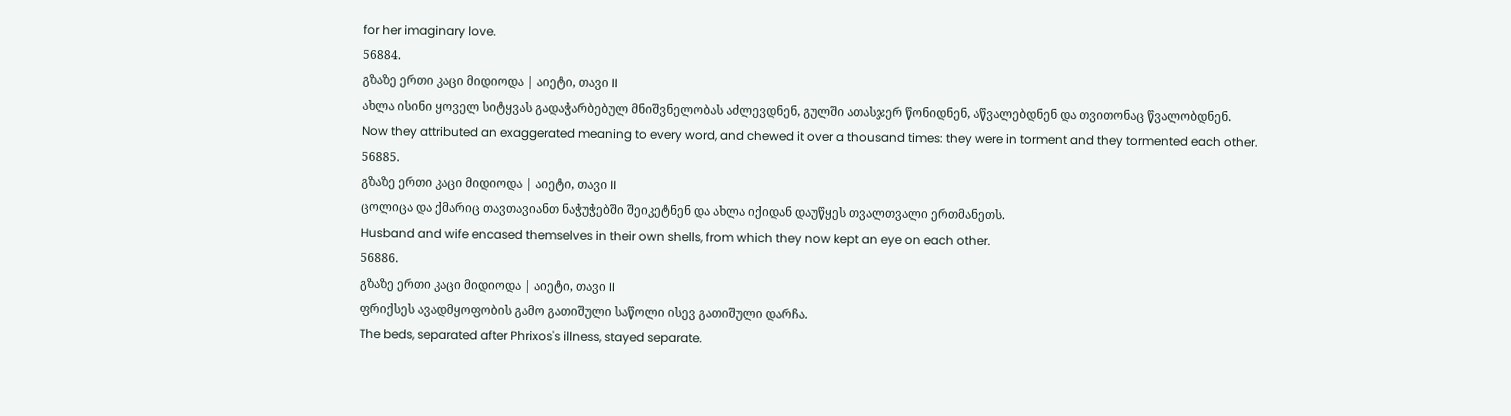for her imaginary love.
56884.
გზაზე ერთი კაცი მიდიოდა | აიეტი, თავი II
ახლა ისინი ყოველ სიტყვას გადაჭარბებულ მნიშვნელობას აძლევდნენ, გულში ათასჯერ წონიდნენ, აწვალებდნენ და თვითონაც წვალობდნენ.
Now they attributed an exaggerated meaning to every word, and chewed it over a thousand times: they were in torment and they tormented each other.
56885.
გზაზე ერთი კაცი მიდიოდა | აიეტი, თავი II
ცოლიცა და ქმარიც თავთავიანთ ნაჭუჭებში შეიკეტნენ და ახლა იქიდან დაუწყეს თვალთვალი ერთმანეთს.
Husband and wife encased themselves in their own shells, from which they now kept an eye on each other.
56886.
გზაზე ერთი კაცი მიდიოდა | აიეტი, თავი II
ფრიქსეს ავადმყოფობის გამო გათიშული საწოლი ისევ გათიშული დარჩა.
The beds, separated after Phrixos's illness, stayed separate.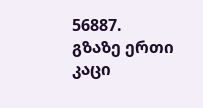56887.
გზაზე ერთი კაცი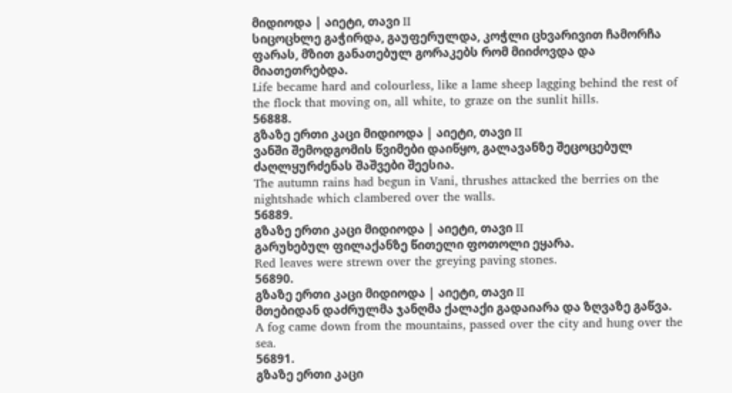მიდიოდა | აიეტი, თავი II
სიცოცხლე გაჭირდა, გაუფერულდა, კოჭლი ცხვარივით ჩამორჩა ფარას, მზით განათებულ გორაკებს რომ მიიძოვდა და მიათეთრებდა.
Life became hard and colourless, like a lame sheep lagging behind the rest of the flock that moving on, all white, to graze on the sunlit hills.
56888.
გზაზე ერთი კაცი მიდიოდა | აიეტი, თავი II
ვანში შემოდგომის წვიმები დაიწყო, გალავანზე შეცოცებულ ძაღლყურძენას შაშვები შეესია.
The autumn rains had begun in Vani, thrushes attacked the berries on the nightshade which clambered over the walls.
56889.
გზაზე ერთი კაცი მიდიოდა | აიეტი, თავი II
გარუხებულ ფილაქანზე წითელი ფოთოლი ეყარა.
Red leaves were strewn over the greying paving stones.
56890.
გზაზე ერთი კაცი მიდიოდა | აიეტი, თავი II
მთებიდან დაძრულმა ჯანღმა ქალაქი გადაიარა და ზღვაზე გაწვა.
A fog came down from the mountains, passed over the city and hung over the sea.
56891.
გზაზე ერთი კაცი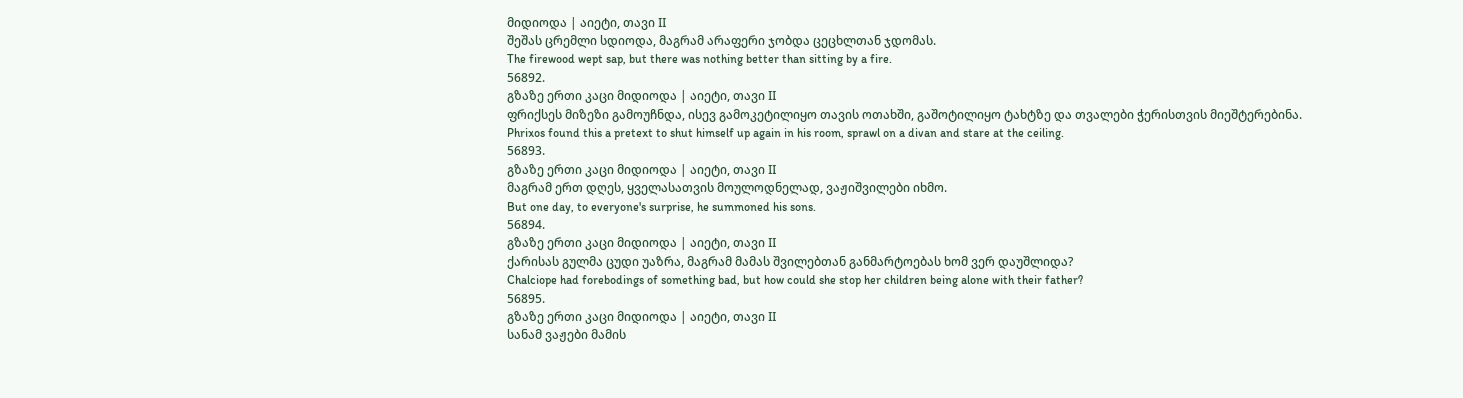მიდიოდა | აიეტი, თავი II
შეშას ცრემლი სდიოდა, მაგრამ არაფერი ჯობდა ცეცხლთან ჯდომას.
The firewood wept sap, but there was nothing better than sitting by a fire.
56892.
გზაზე ერთი კაცი მიდიოდა | აიეტი, თავი II
ფრიქსეს მიზეზი გამოუჩნდა, ისევ გამოკეტილიყო თავის ოთახში, გაშოტილიყო ტახტზე და თვალები ჭერისთვის მიეშტერებინა.
Phrixos found this a pretext to shut himself up again in his room, sprawl on a divan and stare at the ceiling.
56893.
გზაზე ერთი კაცი მიდიოდა | აიეტი, თავი II
მაგრამ ერთ დღეს, ყველასათვის მოულოდნელად, ვაჟიშვილები იხმო.
But one day, to everyone's surprise, he summoned his sons.
56894.
გზაზე ერთი კაცი მიდიოდა | აიეტი, თავი II
ქარისას გულმა ცუდი უაზრა, მაგრამ მამას შვილებთან განმარტოებას ხომ ვერ დაუშლიდა?
Chalciope had forebodings of something bad, but how could she stop her children being alone with their father?
56895.
გზაზე ერთი კაცი მიდიოდა | აიეტი, თავი II
სანამ ვაჟები მამის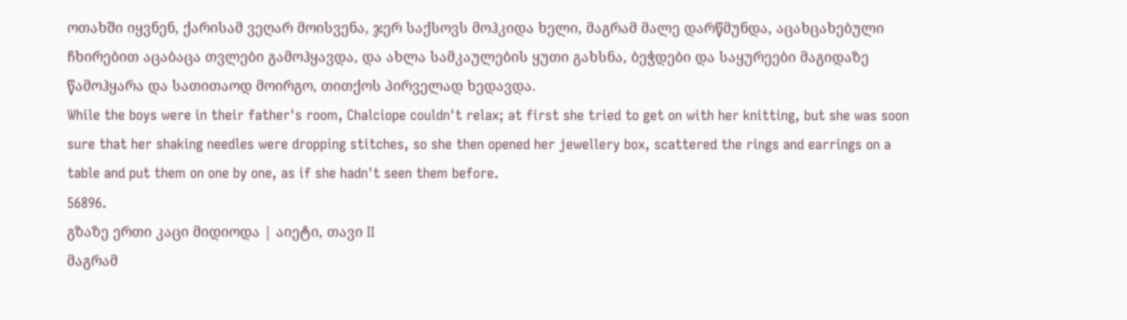ოთახში იყვნენ, ქარისამ ვეღარ მოისვენა, ჯერ საქსოვს მოჰკიდა ხელი, მაგრამ მალე დარწმუნდა, აცახცახებული ჩხირებით აცაბაცა თვლები გამოჰყავდა, და ახლა სამკაულების ყუთი გახსნა, ბეჭდები და საყურეები მაგიდაზე წამოჰყარა და სათითაოდ მოირგო, თითქოს პირველად ხედავდა.
While the boys were in their father's room, Chalciope couldn't relax; at first she tried to get on with her knitting, but she was soon sure that her shaking needles were dropping stitches, so she then opened her jewellery box, scattered the rings and earrings on a table and put them on one by one, as if she hadn't seen them before.
56896.
გზაზე ერთი კაცი მიდიოდა | აიეტი, თავი II
მაგრამ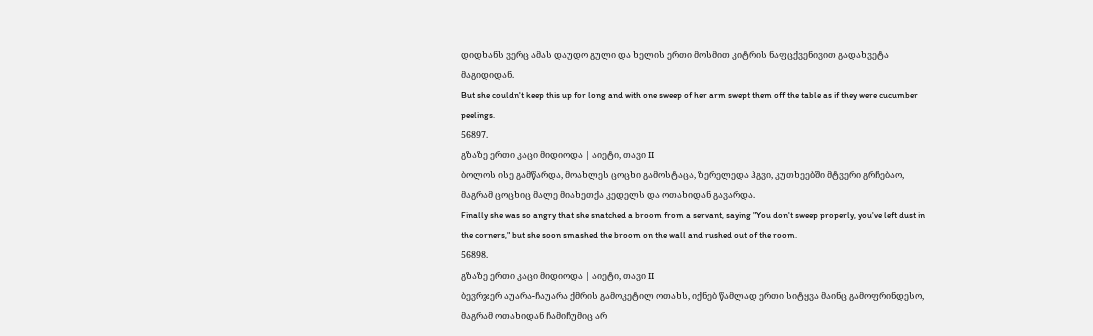დიდხანს ვერც ამას დაუდო გული და ხელის ერთი მოსმით კიტრის ნაფცქვენივით გადახვეტა მაგიდიდან.
But she couldn't keep this up for long and with one sweep of her arm swept them off the table as if they were cucumber peelings.
56897.
გზაზე ერთი კაცი მიდიოდა | აიეტი, თავი II
ბოლოს ისე გამწარდა, მოახლეს ცოცხი გამოსტაცა, ზერელედა ჰგვი, კუთხეებში მტვერი გრჩებაო, მაგრამ ცოცხიც მალე მიახეთქა კედელს და ოთახიდან გავარდა.
Finally she was so angry that she snatched a broom from a servant, saying "You don't sweep properly, you've left dust in the corners," but she soon smashed the broom on the wall and rushed out of the room.
56898.
გზაზე ერთი კაცი მიდიოდა | აიეტი, თავი II
ბევრჯერ აუარა-ჩაუარა ქმრის გამოკეტილ ოთახს, იქნებ წამლად ერთი სიტყვა მაინც გამოფრინდესო, მაგრამ ოთახიდან ჩამიჩუმიც არ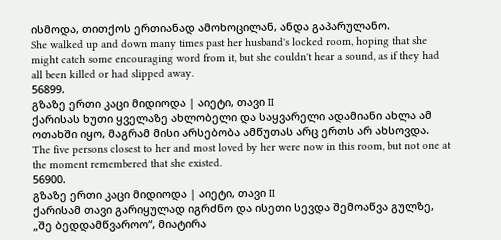ისმოდა, თითქოს ერთიანად ამოხოცილან, ანდა გაპარულანო.
She walked up and down many times past her husband's locked room, hoping that she might catch some encouraging word from it, but she couldn't hear a sound, as if they had all been killed or had slipped away.
56899.
გზაზე ერთი კაცი მიდიოდა | აიეტი, თავი II
ქარისას ხუთი ყველაზე ახლობელი და საყვარელი ადამიანი ახლა ამ ოთახში იყო, მაგრამ მისი არსებობა ამწუთას არც ერთს არ ახსოვდა.
The five persons closest to her and most loved by her were now in this room, but not one at the moment remembered that she existed.
56900.
გზაზე ერთი კაცი მიდიოდა | აიეტი, თავი II
ქარისამ თავი გარიყულად იგრძნო და ისეთი სევდა შემოაწვა გულზე, „შე ბედდამწვაროო“, მიატირა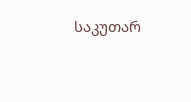საკუთარ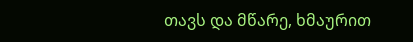თავს და მწარე, ხმაურით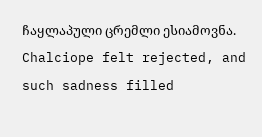ჩაყლაპული ცრემლი ესიამოვნა.
Chalciope felt rejected, and such sadness filled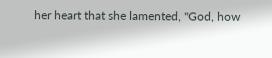her heart that she lamented, "God, how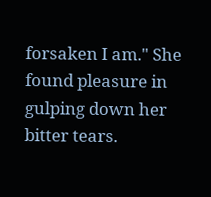forsaken I am." She found pleasure in gulping down her bitter tears.